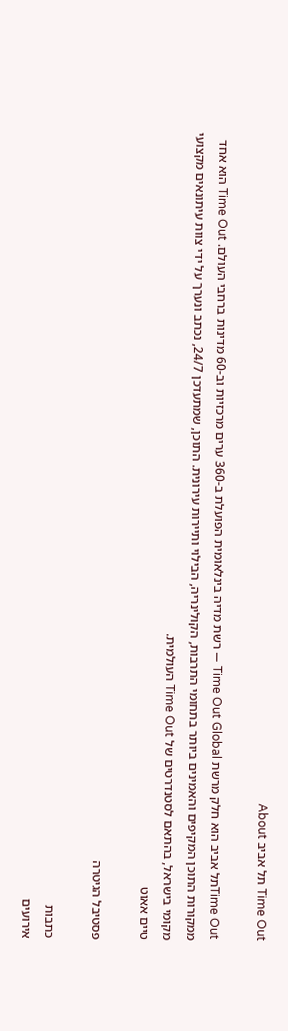Time Out תל אביב About

Time Outתל אביב הוא חלק מרשת Time Out Global — רשת מדיה בינלאומית הפועלת ב-360 ערים מרכזיות וב-60 מדינות ברחבי העולם. Time Out הוא אחד ממקורות התוכן המקיפים והאמינים ביותר בתחומי התרבות, הקולינריה, הבילוי ותיירות עירונית. התוכן, שמתעדכן 24/7, נכתב ונערך על ידי צוות עיתונאים מקצועי מקומי בישראל, בהתאם לסטנדרטים של Time Out העולמית.
טיים אאוט

פסטיבל הגיטרה

כתבות
אירועים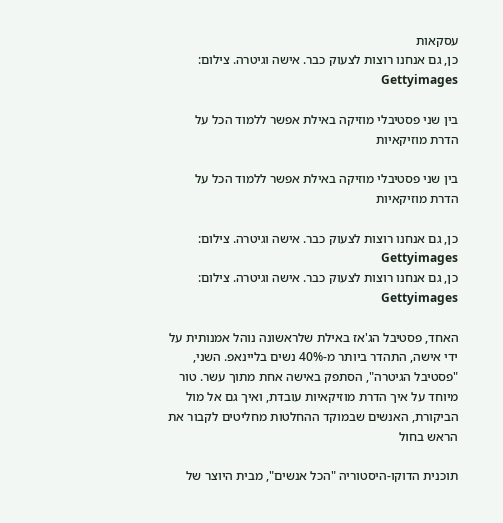עסקאות
כן, גם אנחנו רוצות לצעוק כבר. אישה וגיטרה. צילום: Gettyimages

בין שני פסטיבלי מוזיקה באילת אפשר ללמוד הכל על הדרת מוזיקאיות

בין שני פסטיבלי מוזיקה באילת אפשר ללמוד הכל על הדרת מוזיקאיות

כן, גם אנחנו רוצות לצעוק כבר. אישה וגיטרה. צילום: Gettyimages
כן, גם אנחנו רוצות לצעוק כבר. אישה וגיטרה. צילום: Gettyimages

האחד, פסטיבל הג'אז באילת שלראשונה נוהל אמנותית על ידי אישה, התהדר ביותר מ-40% נשים בליינאפ. השני, "פסטיבל הגיטרה", הסתפק באישה אחת מתוך עשר. טור מיוחד על איך הדרת מוזיקאיות עובדת, ואיך גם אל מול הביקורת, האנשים שבמוקד ההחלטות מחליטים לקבור את הראש בחול

תוכנית הדוקו-היסטוריה "הכל אנשים", מבית היוצר של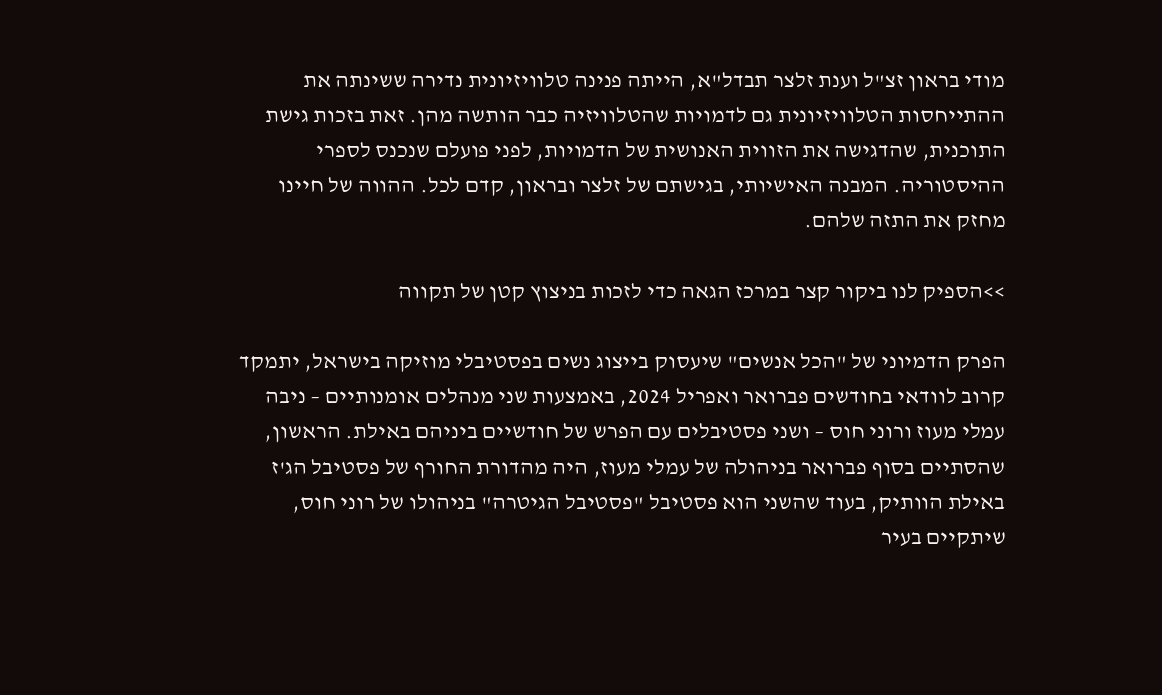מודי בראון זצ"ל וענת זלצר תבדל"א, הייתה פנינה טלוויזיונית נדירה ששינתה את ההתייחסות הטלוויזיונית גם לדמויות שהטלוויזיה כבר הותשה מהן. זאת בזכות גישת התוכנית, שהדגישה את הזווית האנושית של הדמויות, לפני פועלם שנכנס לספרי ההיסטוריה. המבנה האישיותי, בגישתם של זלצר ובראון, קדם לכל. ההווה של חיינו מחזק את התזה שלהם.

>>הספיק לנו ביקור קצר במרכז הגאה כדי לזכות בניצוץ קטן של תקווה

הפרק הדמיוני של "הכל אנשים" שיעסוק בייצוג נשים בפסטיבלי מוזיקה בישראל, יתמקד קרוב לוודאי בחודשים פברואר ואפריל 2024, באמצעות שני מנהלים אומנותיים – ניבה עמלי מעוז ורוני חוס – ושני פסטיבלים עם הפרש של חודשיים ביניהם באילת. הראשון, שהסתיים בסוף פברואר בניהולה של עמלי מעוז, היה מהדורת החורף של פסטיבל הג'ז באילת הוותיק, בעוד שהשני הוא פסטיבל "פסטיבל הגיטרה" בניהולו של רוני חוס, שיתקיים בעיר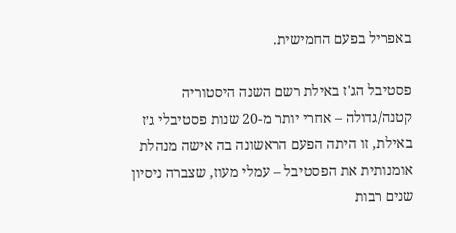באפריל בפעם החמישית.

פסטיבל הג'ז באילת רשם השנה היסטוריה קטנה/גדולה – אחרי יותר מ-20 שנות פסטיבלי ג׳ז באילת, זו היתה הפעם הראשונה בה אישה מנהלת אומנותית את הפסטיבל – עמלי מעוז, שצברה ניסיון שנים רבות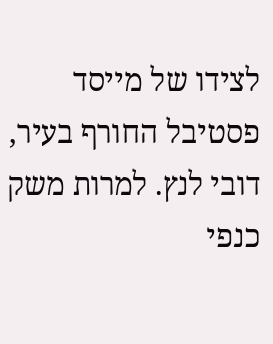לצידו של מייסד פסטיבל החורף בעיר, דובי לנץ. למרות משק כנפי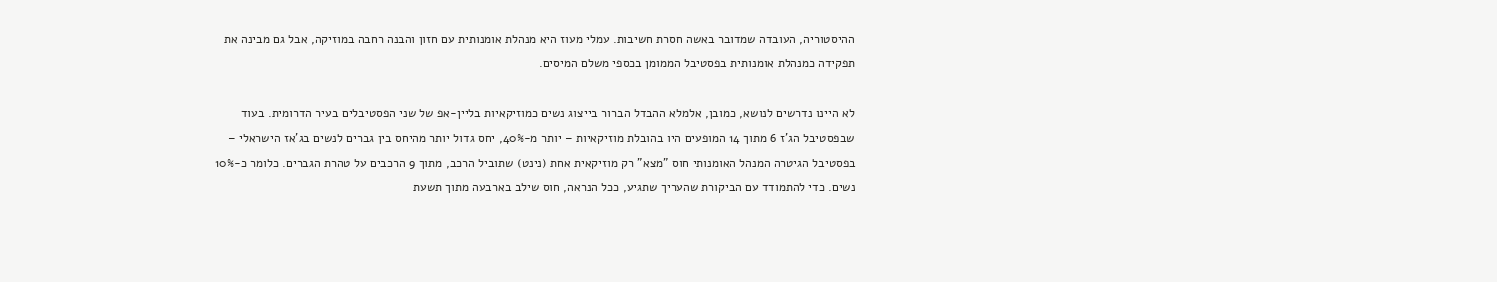ההיסטוריה, העובדה שמדובר באשה חסרת חשיבות. עמלי מעוז היא מנהלת אומנותית עם חזון והבנה רחבה במוזיקה, אבל גם מבינה את תפקידה כמנהלת אומנותית בפסטיבל הממומן בכספי משלם המיסים.

לא היינו נדרשים לנושא, כמובן, אלמלא ההבדל הברור בייצוג נשים כמוזיקאיות בליין-אפ של שני הפסטיבלים בעיר הדרומית. בעוד שבפסטיבל הג'ז 6 מתוך 14 המופעים היו בהובלת מוזיקאיות – יותר מ-40%, יחס גדול יותר מהיחס בין גברים לנשים בג'אז הישראלי – בפסטיבל הגיטרה המנהל האומנותי חוס "מצא" רק מוזיקאית אחת (נינט) שתוביל הרכב, מתוך 9 הרכבים על טהרת הגברים. כלומר כ-10% נשים. כדי להתמודד עם הביקורת שהעריך שתגיע, ככל הנראה, חוס שילב בארבעה מתוך תשעת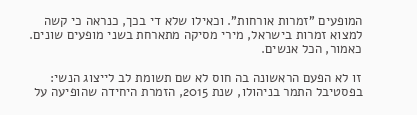המופעים "זמרות אורחות". וכאילו שלא די בכך, כנראה כי קשה למצוא זמרות בישראל, מירי מסיקה מתארחת בשני מופעים שונים. כאמור, הכל אנשים.

זו לא הפעם הראשונה בה חוס לא שם תשומת לב לייצוג הנשי: בפסטיבל התמר בניהולו, שנת 2015, הזמרת היחידה שהופיעה על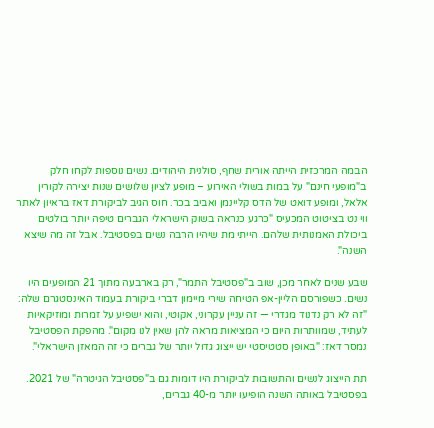הבמה המרכזית הייתה אורית שחף, סולנית היהודים. נשים נוספות לקחו חלק ב"מופעי חינם" על במות בשולי האירוע – מופע לציון שלושים שנות יצירה לקורין אלאל, ומופע דואט של הדס קליינמן ואביב בכר. חוס הגיב לביקורת דאז בראיון לאתר ווי נט בציטוט המכעיס "כרגע כנראה בשוק הישראלי הגברים טיפה יותר בולטים ביכולת האמנותית שלהם. הייתי מת שיהיו הרבה נשים בפסטיבל. אבל זה מה שיצא השנה".

שבע שנים לאחר מכן, שוב ב"פסטיבל התמר", רק בארבעה מתוך 21 המופעים היו נשים. כשפורסם הליין-אפ הטיחה שירי מיימון דברי ביקורת בעמוד האינסטגרם שלה: "זה לא רק נדנוד מגדרי — זה עניין עקרוני, אקוטי, והוא ישפיע על זמרות ומוזיקאיות לעתיד, שמוותרות היום כי המציאות מראה להן שאין לנו מקום". מהפקת הפסטיבל נמסר דאז: "באופן סטטיסטי יש ייצוג גדול יותר של גברים כי זה המאזן הישראלי".

תת הייצוג לנשים והתשובות לביקורת היו דומות גם ב"פסטיבל הגיטרה" של 2021. בפסטיבל באותה השנה הופיעו יותר מ-40 גברים,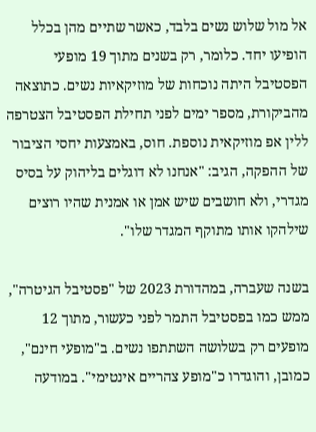אל מול שלוש נשים בלבד, כאשר שתיים מהן בכלל הופיעו יחד. כלומר, רק בשנים מתוך 19 מופעי הפסטיבל היתה נוכחות של מוזיקאיות נשים. כתוצאה מהביקורת, מספר ימים לפני תחילת הפסטיבל הצטרפה ללין אפ מוזיקאית נוספת. חוס, באמצעות יחסי הציבור של ההפקה, הגיב: "אנחנו לא דוגלים בליהוק על בסיס מגדרי, ולא חושבים שיש אמן או אמנית שהיו רוצים שילהקו אותו מתוקף המגדר שלו".

בשנה שעברה, במהדורת 2023 של "פסטיבל הגיטרה", ממש כמו בפסטיבל התמר לפני כעשור, מתוך 12 מופעים רק בשלושה השתתפו נשים. ב"מופעי חינם", כמובן, והוגדרו כ"מופע צהריים אינטימי". במודעה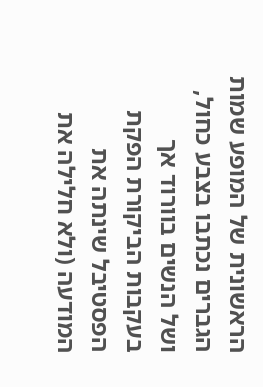הראשונית של המופע שמות הגברים נכתבו בצבע כחול, ושל הנשים בוורוד אך בעקבות הביקורת הפקת הפסטיבל שינתה את המודעה (ולא חלילה את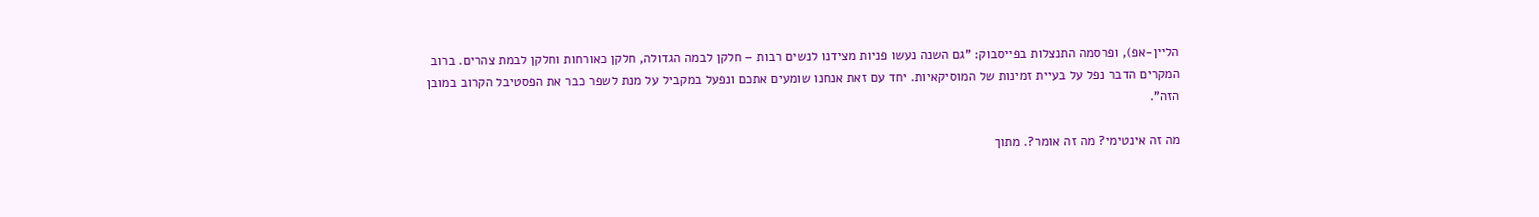הליין-אפ), ופרסמה התנצלות בפייסבוק: "גם השנה נעשו פניות מצידנו לנשים רבות – חלקן לבמה הגדולה, חלקן כאורחות וחלקן לבמת צהרים. ברוב המקרים הדבר נפל על בעיית זמינות של המוסיקאיות. יחד עם זאת אנחנו שומעים אתכם ונפעל במקביל על מנת לשפר כבר את הפסטיבל הקרוב במובן הזה".

מה זה אינטימי? מה זה אומר?. מתוך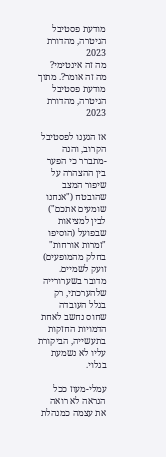מודעת פסטיבל הגיטרה, מהדורת 2023
מה זה אינטימי? מה זה אומר?. מתוך מודעת פסטיבל הגיטרה, מהדורת 2023

אז הגענו לפסטיבל הקרוב, והנה -מתברר כי הפער בין ההצהרה על שיפור המצב שהובטח ("אנחנו שומעים אתכם") לבין למציאות שבפועל (הוסיפו "זמרות אורחות" בחלק מהמופעים) זועק לשמיים. מדובר בשערורייה שלהערכתי, רק בגלל העובדה שחוס נחשב לאחת הדמויות החזקות בתעשייה, הביקורת עליו לא נשמעת בגלוי.

עמלי-מעוז ככל הנראה לא רואה את עצמה כמנהלת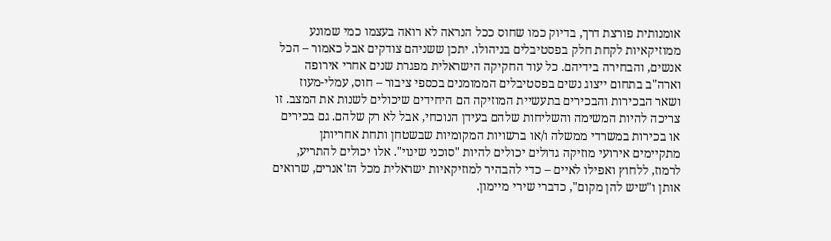אומנותית פורצת דרך, בדיוק כמו שחוס ככל הנראה לא רואה בעצמו כמי שמונע ממוזיקאיות לקחת חלק בפסטיבלים בניהולו. יתכן ששניהם צודקים אבל כאמור – הכל אנשים, והבחירה בידיהם. כל עוד החקיקה הישראלית מפגרת שנים אחרי אירופה וארה"ב בתחום ייצוג נשים בפסטיבלים הממומנים בכספי ציבור – חוס, עמלי-מעוז ושאר הבכירות והבכירים בתעשיית המוזיקה הם היחידים שיכולים לשנות את המצב. זו צריכה להיות המשימה והשליחות שלהם בעידן הנוכחי, אבל לא רק שלהם. גם בכירים או בכירות במשרדי ממשלה ו/או ברשויות המקומיות שבשטחן ותחת אחריותן מתקיימים אירועי מוזיקה גדולים יכולים להיות "סוכני שינוי". אלו יכולים להתריע, לרמוז, ללחוץ ואפילו לאיים – כדי להבהיר למוזיקאיות ישראלית מכל הז'אנרים, שרואים אותן ו"שיש להן מקום", כדברי שירי מיימון.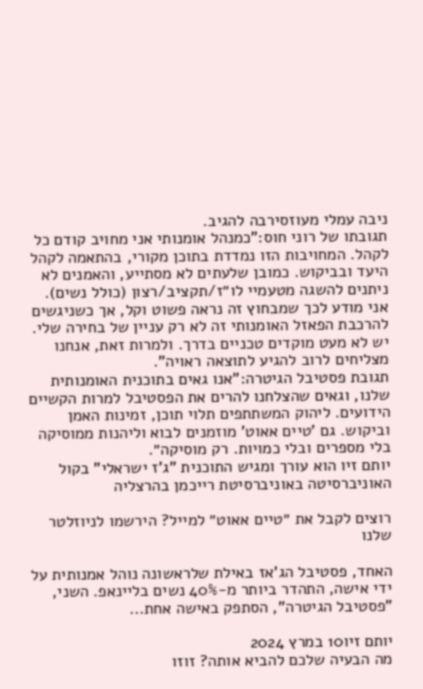ניבה עמלי מעוזסירבה להגיב.
תגובתו של רוני חוס:"כמנהל אומנותי אני מחויב קודם כל לקהל. המחויבות הזו נמדדת בתוכן מקורי, בהתאמה לקהל היעד ובביקוש. כמובן שלעתים לא מסתייע, והאמנים לא ניתנים להשגה מטעמיי לו״ז/תקציב/רצון (כולל נשים). אני מודע לכך שמבחוץ זה נראה פשוט וקל, אך כשניגשים להרכבת הפאזל האומנותי זה לא רק עניין של בחירה שלי. יש לא מעט מוקדים טכניים בדרך. ולמרות זאת, אנחנו מצליחים לרוב להגיע לתוצאה ראויה".
תגובת פסטיבל הגיטרה:"אנו גאים בתוכנית האומנותית שלנו, וגאים שהצלחנו להרים את הפסטיבל למרות הקשיים הידועים. ליהוק המשתתפים תלוי תוכן, זמינות האמן וביקוש. גם 'טיים אאוט' מוזמנים לבוא וליהנות ממוסיקה בלי מספרים ובלי כמויות. רק מוסיקה״.
יותם זיו הוא עורך ומגיש התוכנית "ג'ז ישראלי" בקול האוניברסיטה באוניברסיטת רייכמן בהרצליה

רוצים לקבל את ״טיים אאוט״ למייל? הירשמו לניוזלטר שלנו

האחד, פסטיבל הג'אז באילת שלראשונה נוהל אמנותית על ידי אישה, התהדר ביותר מ-40% נשים בליינאפ. השני, "פסטיבל הגיטרה", הסתפק באישה אחת...

יותם זיו10 במרץ 2024
מה הבעיה שלכם להביא אותה? זוזו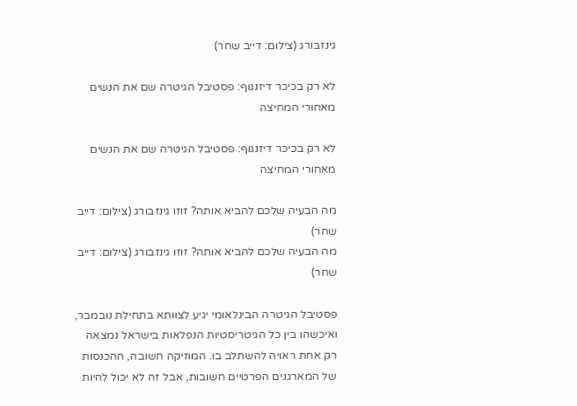גינזבורג (צילום: דייב שחר)

לא רק בכיכר דיזנגוף: פסטיבל הגיטרה שם את הנשים מאחורי המחיצה

לא רק בכיכר דיזנגוף: פסטיבל הגיטרה שם את הנשים מאחורי המחיצה

מה הבעיה שלכם להביא אותה? זוזו גינזבורג (צילום: דייב שחר)
מה הבעיה שלכם להביא אותה? זוזו גינזבורג (צילום: דייב שחר)

פסטיבל הגיטרה הבינלאומי יגיע לצוותא בתחילת נובמבר, ואיכשהו בין כל הגיטריסטיות הנפלאות בישראל נמצאה רק אחת ראויה להשתלב בו. המוזיקה חשובה, ההכנסות של המארגנים הפרטיים חשובות, אבל זה לא יכול להיות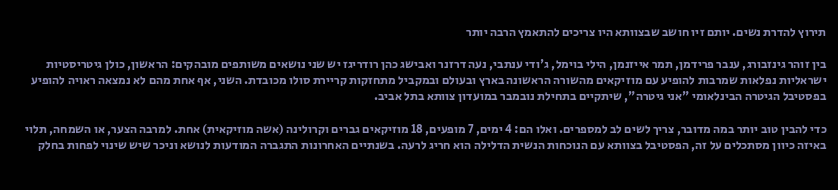תירוץ להדרת נשים. יותם זיו חושב שבצוותא היו צריכים להתאמץ הרבה יותר

בין זוהר גינזבורג, ענבר פרידמן, תמר אייזנמן, הילי בוימל, ג'ודי ענתבי, נעה דרזנר ואבישג כהן רודריגז יש שני נושאים משותפים מובהקים: הראשון, כולן גיטריסטיות ישראליות נפלאות שמרבות להופיע עם מוזיקאים מהשורה הראשונה בארץ ובעולם ובמקביל מתחזקות קריירת סולו מכובדת. השני, אף אחת מהם לא נמצאה ראויה להופיע בפסטיבל הגיטרה הבינלאומי "אני גיטרה", שיתקיים בתחילת נובמבר במועדון צוותא בתל אביב.

כדי להבין טוב יותר במה מדובר, צריך לשים לב למספרים. ואלו הם: 4 ימים, 7 מופעים, 18 מוזיקאים גברים וקרולינה (אשה מוזיקאית) אחת. למרבה הצער, או השמחה, תלוי באיזה כיוון מסתכלים על זה, הפסטיבל בצוותא עם הנוכחות הנשית הדלילה הוא חריג לרעה. בשנתיים האחרונות התגברה המודעות לנושא וניכר שיש שינוי לפחות בחלק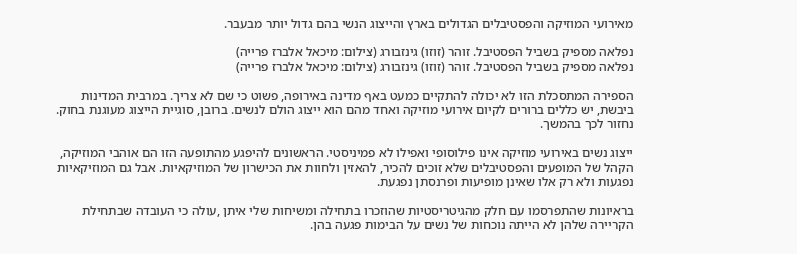מאירועי המוזיקה והפסטיבלים הגדולים בארץ והייצוג הנשי בהם גדול יותר מבעבר.

נפלאה מספיק בשביל הפסטיבל. זוהר (זוזו) גינזבורג (צילום: מיכאל אלברז פרייה)
נפלאה מספיק בשביל הפסטיבל. זוהר (זוזו) גינזבורג (צילום: מיכאל אלברז פרייה)

הספירה המתסכלת הזו לא יכולה להתקיים כמעט באף מדינה באירופה, פשוט כי שם לא צריך. במרבית המדינות ביבשת, יש כללים ברורים לקיום אירועי מוזיקה ואחד מהם הוא ייצוג הולם לנשים. ברובן, סוגיית הייצוג מעוגנת בחוק. נחזור לכך בהמשך.

ייצוג נשים באירועי מוזיקה אינו פילוסופי ואפילו לא פמיניסטי. הראשונים להיפגע מהתופעה הזו הם אוהבי המוזיקה, הקהל של המופעים והפסטיבלים שלא זוכים להכיר, להאזין ולחוות את הכישרון של המוזיקאיות. אבל גם המוזיקאיות נפגעות ולא רק אלו שאינן מופיעות ופרנסתן נפגעת.

בראיונות שהתפרסמו עם חלק מהגיטריסטיות שהוזכרו בתחילה ומשיחות שלי איתן ,עולה כי העובדה שבתחילת הקריירה שלהן לא הייתה נוכחות של נשים על הבימות פגעה בהן.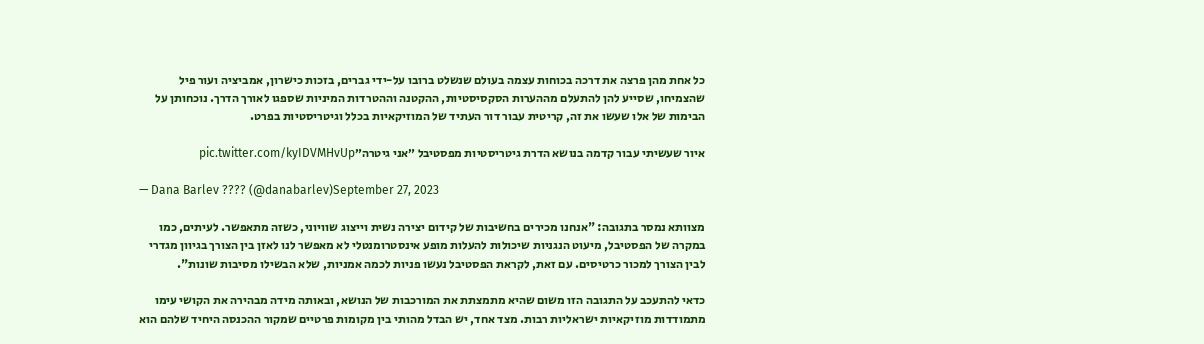כל אחת מהן פרצה את דרכה בכוחות עצמה בעולם שנשלט ברובו על-ידי גברים, בזכות כישרון, אמביציה ועור פיל שהצמיחו, שסייע להן להתעלם מההערות הסקסיסטיות, ההקטנה וההטרדות המיניות שספגו לאורך הדרך. נוכחותן על הבימות של אלו שעשו את זה, קריטית עבור דור העתיד של המוזיקאיות בכלל וגיטריסטיות בפרט.

איור שעשיתי עבור קדמה בנושא הדרת גיטריסטיות מפסטיבל ״אני גיטרה״pic.twitter.com/kyIDVMHvUp

— Dana Barlev ???? (@danabarlev)September 27, 2023

מצוותא נמסר בתגובה: "אנחנו מכירים בחשיבות של קידום יצירה נשית וייצוג שוויוני, כשזה מתאפשר. לעיתים, כמו במקרה של הפסטיבל, מיעוט הנגניות שיכולות להעלות מופע אינסטרומנטלי לא מאפשר לנו לאזן בין הצורך בגיוון מגדרי לבין הצורך למכור כרטיסים. עם זאת, לקראת הפסטיבל נעשו פניות לכמה אמניות, שלא הבשילו מסיבות שונות".

כדאי להתעכב על התגובה הזו משום שהיא מתמצתת את המורכבות של הנושא, ובאותה מידה מבהירה את הקושי עימו מתמודדות מוזיקאיות ישראליות רבות. מצד אחד, יש הבדל מהותי בין מקומות פרטיים שמקור ההכנסה היחיד שלהם הוא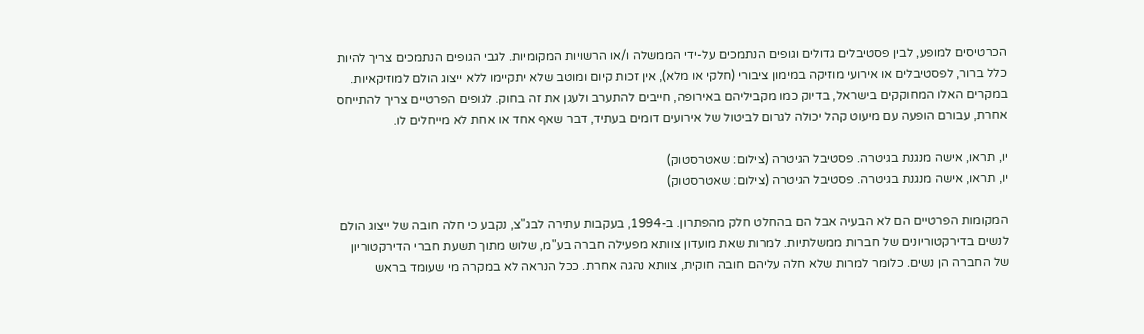הכרטיסים למופע, לבין פסטיבלים גדולים וגופים הנתמכים על-ידי הממשלה ו/או הרשויות המקומיות. לגבי הגופים הנתמכים צריך להיות כלל ברור, לפסטיבלים או אירועי מוזיקה במימון ציבורי (חלקי או מלא), אין זכות קיום ומוטב שלא יתקיימו ללא ייצוג הולם למוזיקאיות. במקרים האלו המחוקקים בישראל, בדיוק כמו מקביליהם באירופה, חייבים להתערב ולעגן את זה בחוק. לגופים הפרטיים צריך להתייחס אחרת, עבורם הופעה עם מיעוט קהל יכולה לגרום לביטול של אירועים דומים בעתיד, דבר שאף אחד או אחת לא מייחלים לו.

יו, תראו, אישה מנגנת בגיטרה. פסטיבל הגיטרה (צילום: שאטרסטוק)
יו, תראו, אישה מנגנת בגיטרה. פסטיבל הגיטרה (צילום: שאטרסטוק)

המקומות הפרטיים הם לא הבעיה אבל הם בהחלט חלק מהפתרון. ב-1994, בעקבות עתירה לבג"צ, נקבע כי חלה חובה של ייצוג הולם לנשים בדירקטוריונים של חברות ממשלתיות. למרות שאת מועדון צוותא מפעילה חברה בע"מ, שלוש מתוך תשעת חברי הדירקטוריון של החברה הן נשים. כלומר למרות שלא חלה עליהם חובה חוקית, צוותא נהגה אחרת. ככל הנראה לא במקרה מי שעומד בראש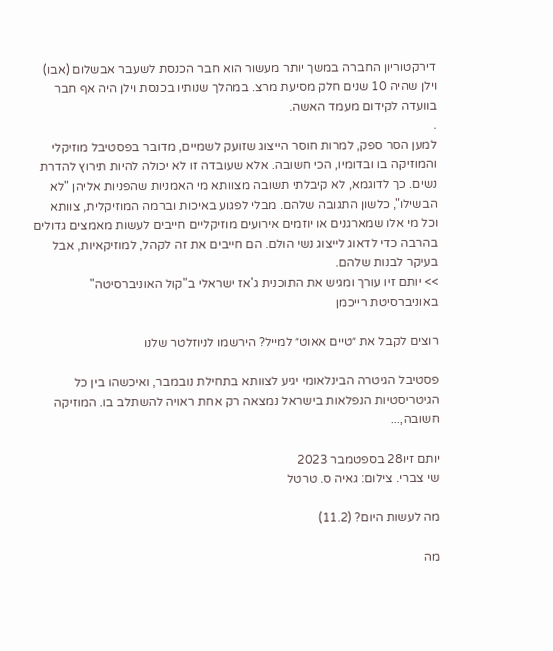דירקטוריון החברה במשך יותר מעשור הוא חבר הכנסת לשעבר אבשלום (אבו) וילן שהיה 10 שנים חלק מסיעת מרצ. במהלך שנותיו בכנסת וילן היה אף חבר בוועדה לקידום מעמד האשה.
.
למען הסר ספק, למרות חוסר הייצוג שזועק לשמיים, מדובר בפסטיבל מוזיקלי והמוזיקה בו ובדומיו, הכי חשובה. אלא שעובדה זו לא יכולה להיות תירוץ להדרת נשים. כך לדוגמא, לא קיבלתי תשובה מצוותא מי האמניות שהפניות אליהן "לא הבשילו", כלשון התגובה שלהם. מבלי לפגוע באיכות וברמה המוזיקלית, צוותא וכל מי אלו שמארגנים או יוזמים אירועים מוזיקליים חייבים לעשות מאמצים גדולים בהרבה כדי לדאוג לייצוג נשי הולם. הם חייבים את זה לקהל, למוזיקאיות, אבל בעיקר לבנות שלהם.
>> יותם זיו עורך ומגיש את התוכנית ג'אז ישראלי ב"קול האוניברסיטה" באוניברסיטת רייכמן

רוצים לקבל את ״טיים אאוט״ למייל? הירשמו לניוזלטר שלנו

פסטיבל הגיטרה הבינלאומי יגיע לצוותא בתחילת נובמבר, ואיכשהו בין כל הגיטריסטיות הנפלאות בישראל נמצאה רק אחת ראויה להשתלב בו. המוזיקה חשובה,...

יותם זיו28 בספטמבר 2023
שי צברי. צילום: גאיה ס. טרטל

מה לעשות היום? (11.2)

מה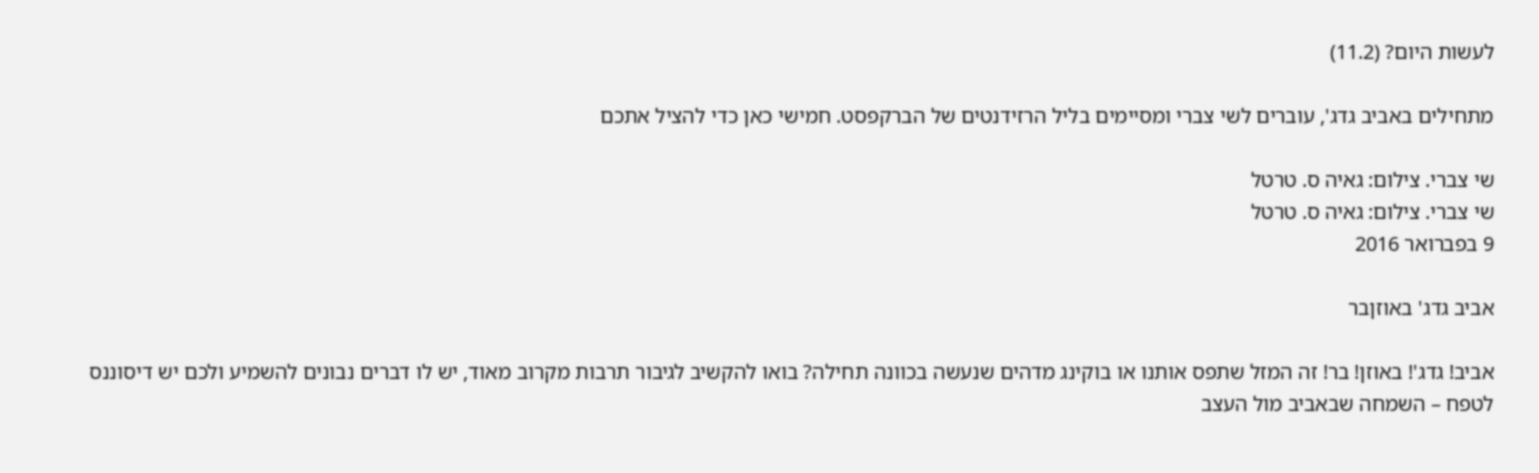לעשות היום? (11.2)

מתחילים באביב גדג', עוברים לשי צברי ומסיימים בליל הרזידנטים של הברקפסט. חמישי כאן כדי להציל אתכם

שי צברי. צילום: גאיה ס. טרטל
שי צברי. צילום: גאיה ס. טרטל
9 בפברואר 2016

אביב גדג' באוזןבר

אביב! גדג'! באוזן! בר! זה המזל שתפס אותנו או בוקינג מדהים שנעשה בכוונה תחילה? בואו להקשיב לגיבור תרבות מקרוב מאוד, יש לו דברים נבונים להשמיע ולכם יש דיסוננס לטפח – השמחה שבאביב מול העצב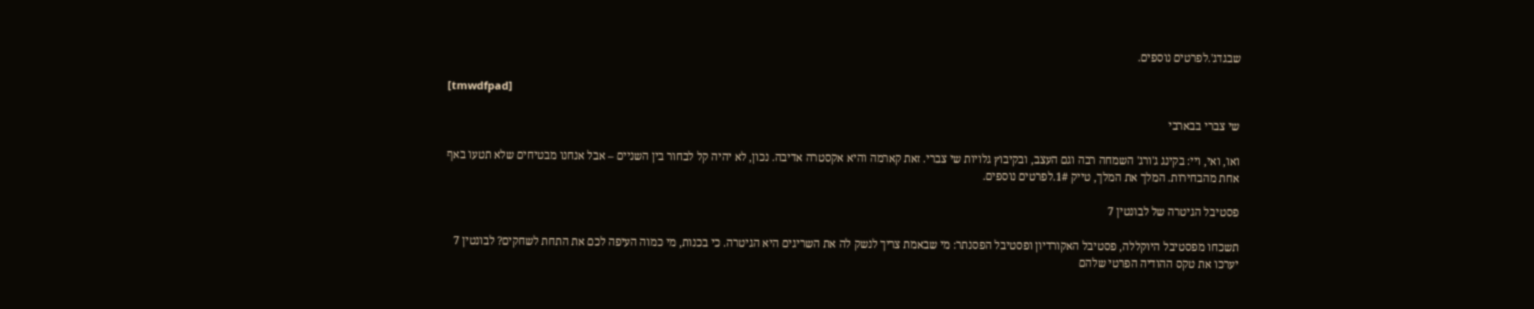שבגדג'.לפרטים נוספים.

[tmwdfpad]

שי צברי בבארבי

ואו, ואי, ויי: בקינג ג'ורג' השמחה רבה וגם העצב, ובקיבוץ גלויות שי צברי. זאת קארמה והיא אקסטרה אדיבה. נכון, לא יהיה קל לבחור בין השניים – אבל אנחנו מבטיחים שלא תטעו באף אחת מהבחירות. המלך את המלך, טייק 1#.לפרטים נוספים.

פסטיבל הגיטרה של לבונטין 7

תשכחו מפסטיבל היוקללה, פסטיבל האקורדיון ופסטיבל הפסנתר: מי שבאמת צריך לנשק לה את השריגים היא הגיטרה. כי בכנות, מי כמוה העיפה לכם את התחת לשחקים? לבונטין 7 יערכו את טקס ההודיה הפרטי שלהם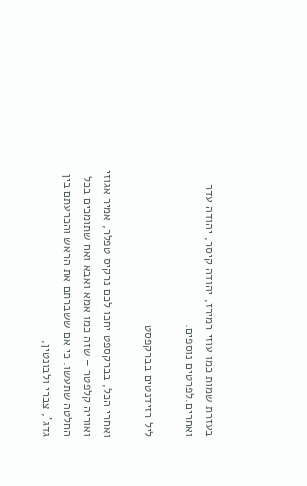בעזרת שמות כמו עוזי רמירז, יהודה קיסר, יהודה עדר ואחרים.לפרטים נוספים.

ליל רזידנטים בברקפסט

ואחרי הכל, בברקספט יחכו לכם נרקיס טפלר, אמיר אגוזי ואוריה קלפטר – שזה כמו אמא ואבא ואח שתומכים בכל החלטה שתעשו. כי אם ששברתם את הראש והכרעתם בין גדג', צברי ולבונטין,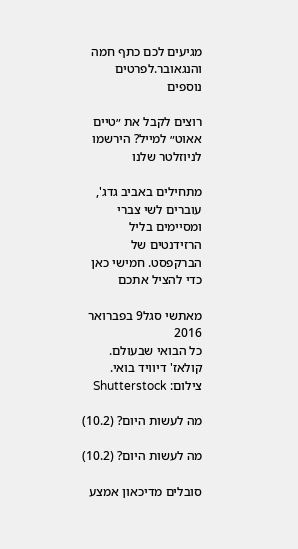מגיעים לכם כתף חמה והנגאובר.לפרטים נוספים

רוצים לקבל את ״טיים אאוט״ למייל? הירשמו לניוזלטר שלנו

מתחילים באביב גדג', עוברים לשי צברי ומסיימים בליל הרזידנטים של הברקפסט. חמישי כאן כדי להציל אתכם

מאתשי סגל9 בפברואר 2016
כל הבואי שבעולם. קולאז' דיוויד בואי. צילום: Shutterstock

מה לעשות היום? (10.2)

מה לעשות היום? (10.2)

סובלים מדיכאון אמצע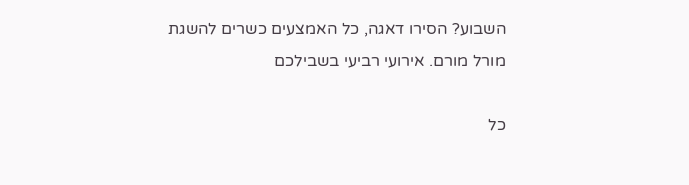השבוע? הסירו דאגה, כל האמצעים כשרים להשגת מורל מורם. אירועי רביעי בשבילכם

כל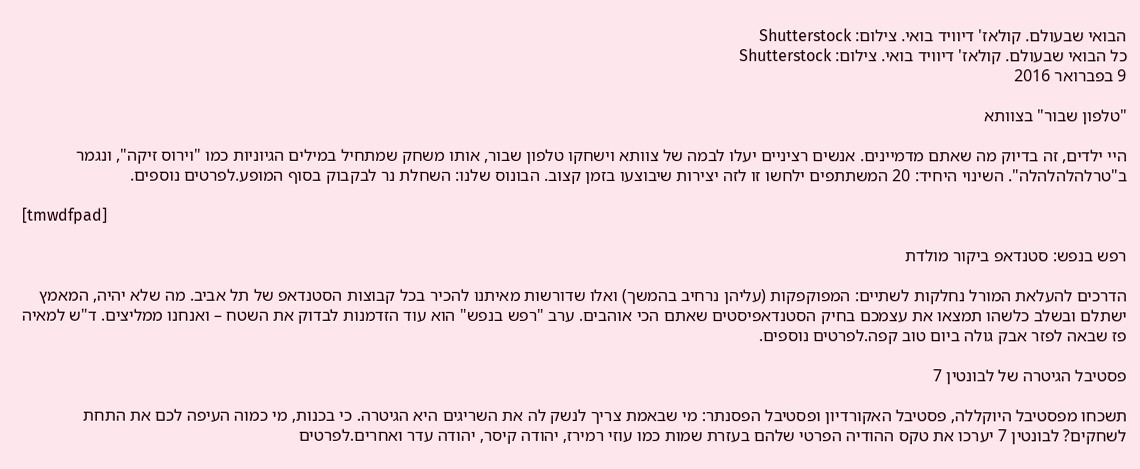הבואי שבעולם. קולאז' דיוויד בואי. צילום: Shutterstock
כל הבואי שבעולם. קולאז' דיוויד בואי. צילום: Shutterstock
9 בפברואר 2016

"טלפון שבור" בצוותא

היי ילדים, זה בדיוק מה שאתם מדמיינים. אנשים רציניים יעלו לבמה של צוותא וישחקו טלפון שבור, אותו משחק שמתחיל במילים הגיוניות כמו "וירוס זיקה", ונגמר ב"טרלהלהלהלה". השינוי היחיד: 20 המשתתפים ילחשו זו לזה יצירות שיבוצעו בזמן קצוב. הבונוס שלנו: השחלת נר לבקבוק בסוף המופע.לפרטים נוספים.

[tmwdfpad]

רפש בנפש: סטנדאפ ביקור מולדת

הדרכים להעלאת המורל נחלקות לשתיים: המפוקפקות (עליהן נרחיב בהמשך) ואלו שדורשות מאיתנו להכיר בכל קבוצות הסטנדאפ של תל אביב. מה שלא יהיה, המאמץ ישתלם ובשלב כלשהו תמצאו את עצמכם בחיק הסטנדאפיסטים שאתם הכי אוהבים. ערב "רפש בנפש" הוא עוד הזדמנות לבדוק את השטח – ואנחנו ממליצים. ד"ש למאיה פז שבאה לפזר אבק גולה ביום טוב קפה.לפרטים נוספים.

פסטיבל הגיטרה של לבונטין 7

תשכחו מפסטיבל היוקללה, פסטיבל האקורדיון ופסטיבל הפסנתר: מי שבאמת צריך לנשק לה את השריגים היא הגיטרה. כי בכנות, מי כמוה העיפה לכם את התחת לשחקים? לבונטין 7 יערכו את טקס ההודיה הפרטי שלהם בעזרת שמות כמו עוזי רמירז, יהודה קיסר, יהודה עדר ואחרים.לפרטים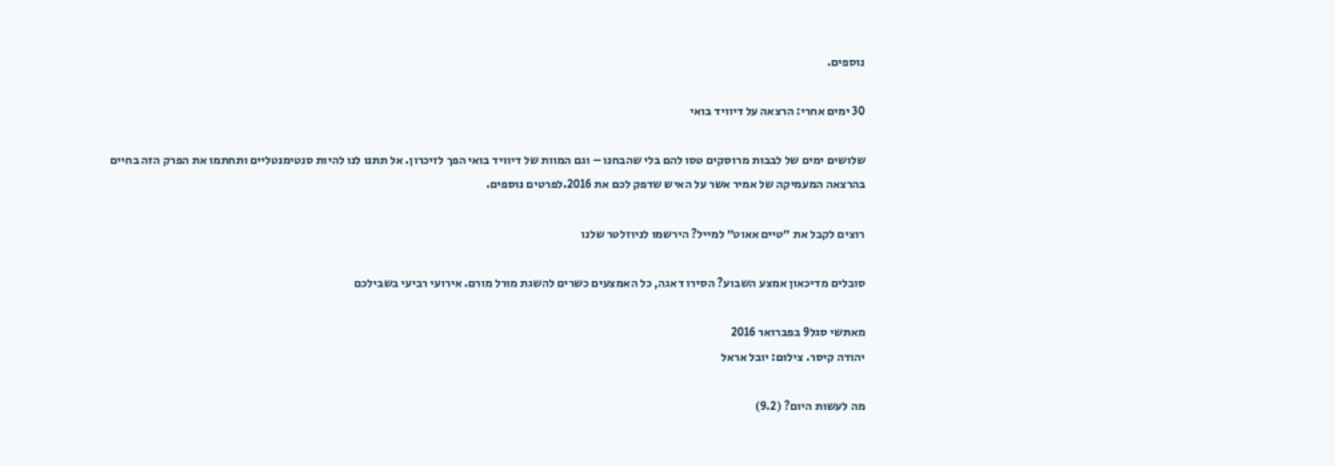נוספים.

30 ימים אחרי: הרצאה על דיוויד בואי

שלושים ימים של לבבות מרוסקים טסו להם בלי שהבחנו – וגם המוות של דיוויד בואי הפך לזיכרון. אל תתנו לנו להיות סנטימנטליים ותחתמו את הפרק הזה בחיים בהרצאה המעמיקה של אמיר אשר על האיש שדפק לכם את 2016.לפרטים נוספים.

רוצים לקבל את ״טיים אאוט״ למייל? הירשמו לניוזלטר שלנו

סובלים מדיכאון אמצע השבוע? הסירו דאגה, כל האמצעים כשרים להשגת מורל מורם. אירועי רביעי בשבילכם

מאתשי סגל9 בפברואר 2016
יהודה קיסר. צילום: יובל אראל

מה לעשות היום? (9.2)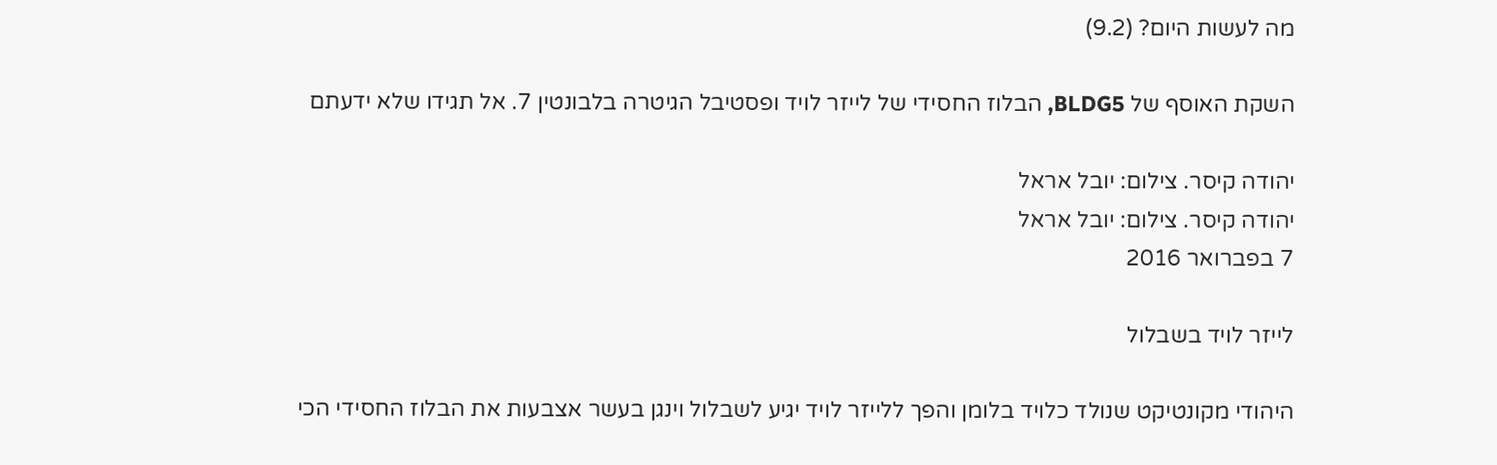מה לעשות היום? (9.2)

השקת האוסף של BLDG5, הבלוז החסידי של לייזר לויד ופסטיבל הגיטרה בלבונטין 7. אל תגידו שלא ידעתם

יהודה קיסר. צילום: יובל אראל
יהודה קיסר. צילום: יובל אראל
7 בפברואר 2016

לייזר לויד בשבלול

היהודי מקונטיקט שנולד כלויד בלומן והפך ללייזר לויד יגיע לשבלול וינגן בעשר אצבעות את הבלוז החסידי הכי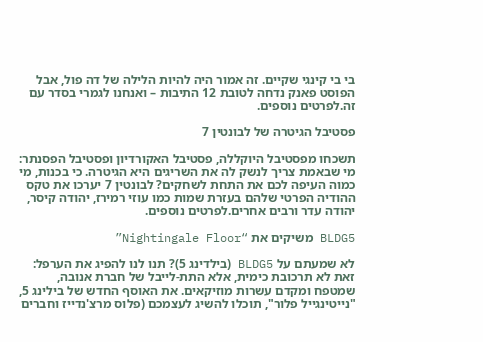בי בי קינגי שקיים. זה אמור היה להיות הלילה של דה פול, אבל הפוסט פאנק נדחה לטובת 12 התיבות – ואנחנו לגמרי בסדר עם זה.לפרטים נוספים.

פסטיבל הגיטרה של לבונטין 7

תשכחו מפסטיבל היוקללה, פסטיבל האקורדיון ופסטיבל הפסנתר: מי שבאמת צריך לנשק לה את השריגים היא הגיטרה. כי בכנות, מי כמוה העיפה לכם את התחת לשחקים? לבונטין 7 יערכו את טקס ההודיה הפרטי שלהם בעזרת שמות כמו עוזי רמירז, יהודה קיסר, יהודה עדר ורבים אחרים.לפרטים נוספים.

BLDG5 משיקים את “Nightingale Floor”

לא שמעתם על BLDG5 (בילדינג 5)? תנו לנו להפיג את הערפל: זאת לא תרכובת כימית, אלא התת-לייבל של חברת אנובה, שמטפח ומקדם עשרות מוזיקאים. את האוסף החדש של בילינג 5, "נייטינגייל פלור", תוכלו להשיג לעצמכם (פלוס מרצ'נדייז וחברים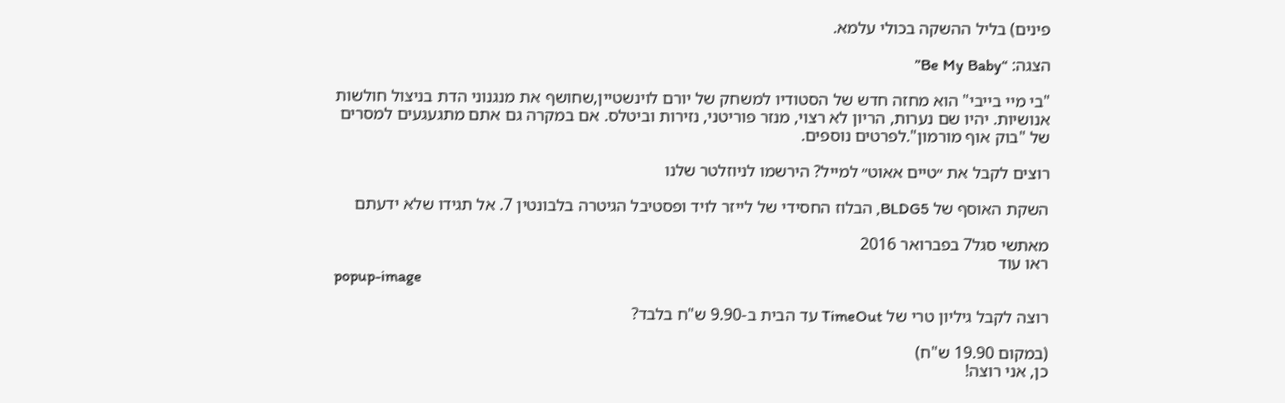פינים) בליל ההשקה בכולי עלמא.

הצגה: “Be My Baby”

"בי מיי בייבי" הוא מחזה חדש של הסטודיו למשחק של יורם לוינשטיין,שחושף את מנגנוני הדת בניצול חולשות אנושיות. יהיו שם נערות, הריון לא רצוי, מנזר פוריטני, נזירות וביטלס. אם במקרה גם אתם מתגעגעים למסרים של "בוק אוף מורמון".לפרטים נוספים.

רוצים לקבל את ״טיים אאוט״ למייל? הירשמו לניוזלטר שלנו

השקת האוסף של BLDG5, הבלוז החסידי של לייזר לויד ופסטיבל הגיטרה בלבונטין 7. אל תגידו שלא ידעתם

מאתשי סגל7 בפברואר 2016
ראו עוד
popup-image

רוצה לקבל גיליון טרי של TimeOut עד הבית ב-9.90 ש"ח בלבד?

(במקום 19.90 ש"ח)
כן, אני רוצה!